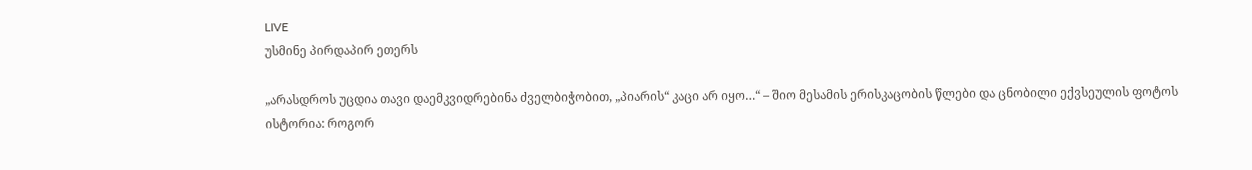LIVE
უსმინე პირდაპირ ეთერს

„არასდროს უცდია თავი დაემკვიდრებინა ძველბიჭობით, „პიარის“ კაცი არ იყო…“ – შიო მესამის ერისკაცობის წლები და ცნობილი ექვსეულის ფოტოს ისტორია: როგორ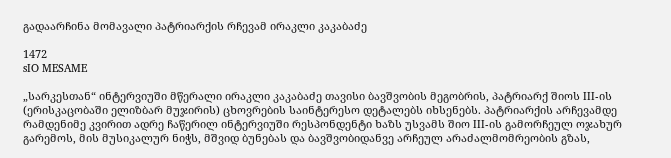გადაარჩინა მომავალი პატრიარქის რჩევამ ირაკლი კაკაბაძე

1472
sIO MESAME

„სარკესთან“ ინტერვიუში მწერალი ირაკლი კაკაბაძე თავისი ბავშვობის მეგობრის, პატრიარქ შიოს III-ის (ერისკაცობაში ელიზბარ მუჯირის) ცხოვრების საინტერესო დეტალებს იხსენებს. პატრიარქის არჩევამდე რამდენიმე კვირით ადრე ჩაწერილ ინტერვიუში რესპონდენტი ხაზს უსვამს შიო III-ის გამორჩეულ ოჯახურ გარემოს, მის მუსიკალურ ნიჭს, მშვიდ ბუნებას და ბავშვობიდანვე არჩეულ არაძალმომრეობის გზას,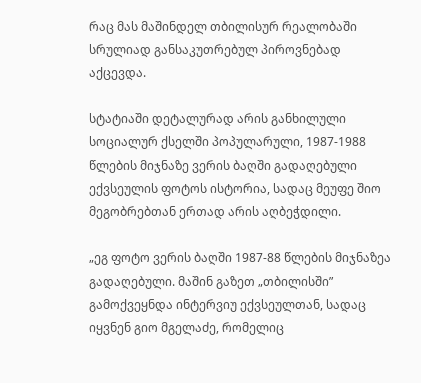რაც მას მაშინდელ თბილისურ რეალობაში სრულიად განსაკუთრებულ პიროვნებად აქცევდა.

სტატიაში დეტალურად არის განხილული სოციალურ ქსელში პოპულარული, 1987-1988 წლების მიჯნაზე ვერის ბაღში გადაღებული ექვსეულის ფოტოს ისტორია, სადაც მეუფე შიო მეგობრებთან ერთად არის აღბეჭდილი.

„ეგ ფოტო ვერის ბაღში 1987-88 წლების მიჯნაზეა გადაღებული. მაშინ გაზეთ „თბილისში” გამოქვეყნდა ინტერვიუ ექვსეულთან, სადაც იყვნენ გიო მგელაძე, რომელიც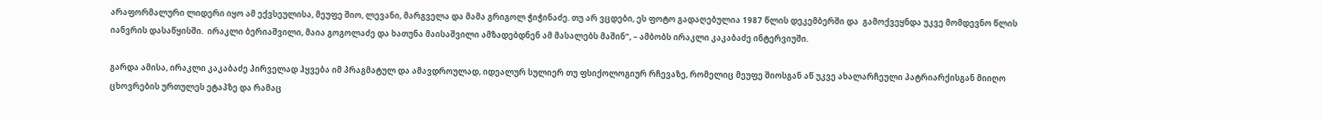არაფორმალური ლიდერი იყო ამ ექვსეულისა, მეუფე შიო, ლევანი, მარგველა და მამა გრიგოლ ჭიჭინაძე. თუ არ ვცდები, ეს ფოტო გადაღებულია 1987 წლის დეკემბერში და  გამოქვეყნდა უკვე მომდევნო წლის იანვრის დასაწყისში.  ირაკლი ბერიაშვილი, მაია გოგოლაძე და ხათუნა მაისაშვილი ამზადებდნენ ამ მასალებს მაშინ“, – ამბობს ირაკლი კაკაბაძე ინტერვიუში.

გარდა ამისა, ირაკლი კაკაბაძე პირველად ჰყვება იმ პრაგმატულ და ამავდროულად, იდეალურ სულიერ თუ ფსიქოლოგიურ რჩევაზე, რომელიც მეუფე შიოსგან აწ უკვე ახალარჩეული პატრიარქისგან მიიღო ცხოვრების ურთულეს ეტაპზე და რამაც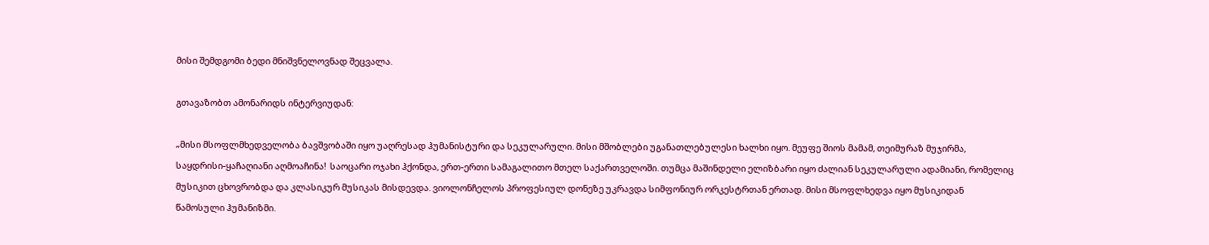მისი შემდგომი ბედი მნიშვნელოვნად შეცვალა.

გთავაზობთ ამონარიდს ინტერვიუდან:

„მისი მსოფლმხედველობა ბავშვობაში იყო უაღრესად ჰუმანისტური და სეკულარული. მისი მშობლები უგანათლებულესი ხალხი იყო. მეუფე შიოს მამამ, თეიმურაზ მუჯირმა, საყდრისი-ყაჩაღიანი აღმოაჩინა!  საოცარი ოჯახი ჰქონდა, ერთ-ერთი სამაგალითო მთელ საქართველოში. თუმცა მაშინდელი ელიზბარი იყო ძალიან სეკულარული ადამიანი, რომელიც მუსიკით ცხოვრობდა და კლასიკურ მუსიკას მისდევდა. ვიოლონჩელოს პროფესიულ დონეზე უკრავდა სიმფონიურ ორკესტრთან ერთად. მისი მსოფლხედვა იყო მუსიკიდან წამოსული ჰუმანიზმი.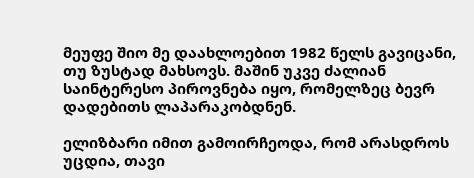მეუფე შიო მე დაახლოებით 1982 წელს გავიცანი, თუ ზუსტად მახსოვს. მაშინ უკვე ძალიან საინტერესო პიროვნება იყო, რომელზეც ბევრ დადებითს ლაპარაკობდნენ.

ელიზბარი იმით გამოირჩეოდა, რომ არასდროს უცდია, თავი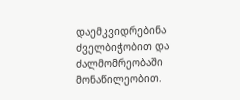დაემკვიდრებინა ძველბიჭობით და ძალმომრეობაში მონაწილეობით.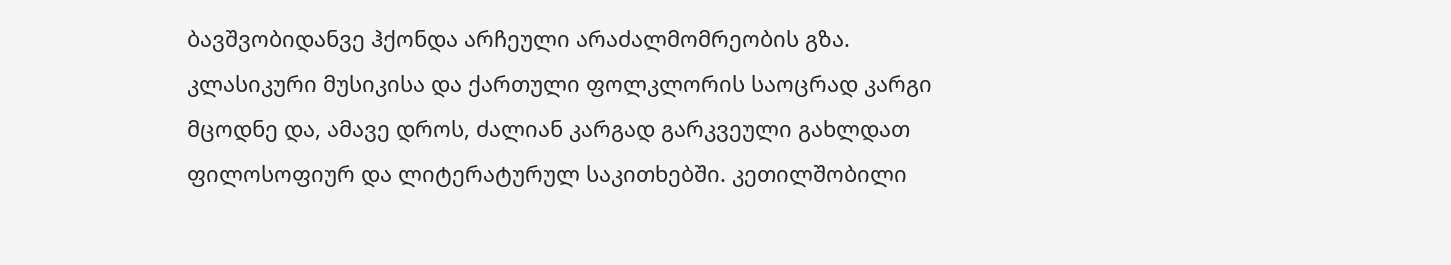ბავშვობიდანვე ჰქონდა არჩეული არაძალმომრეობის გზა. კლასიკური მუსიკისა და ქართული ფოლკლორის საოცრად კარგი მცოდნე და, ამავე დროს, ძალიან კარგად გარკვეული გახლდათ ფილოსოფიურ და ლიტერატურულ საკითხებში. კეთილშობილი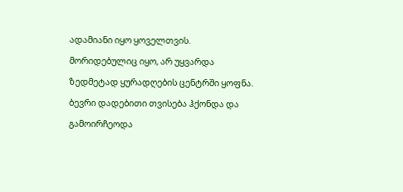ადამიანი იყო ყოველთვის. მორიდებულიც იყო, არ უყვარდა ზედმეტად ყურადღების ცენტრში ყოფნა. ბევრი დადებითი თვისება ჰქონდა და გამოირჩეოდა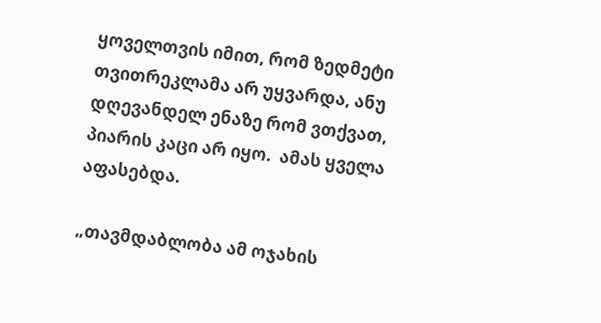ყოველთვის იმით, რომ ზედმეტი თვითრეკლამა არ უყვარდა, ანუ დღევანდელ ენაზე რომ ვთქვათ, პიარის კაცი არ იყო.  ამას ყველა აფასებდა.

„თავმდაბლობა ამ ოჯახის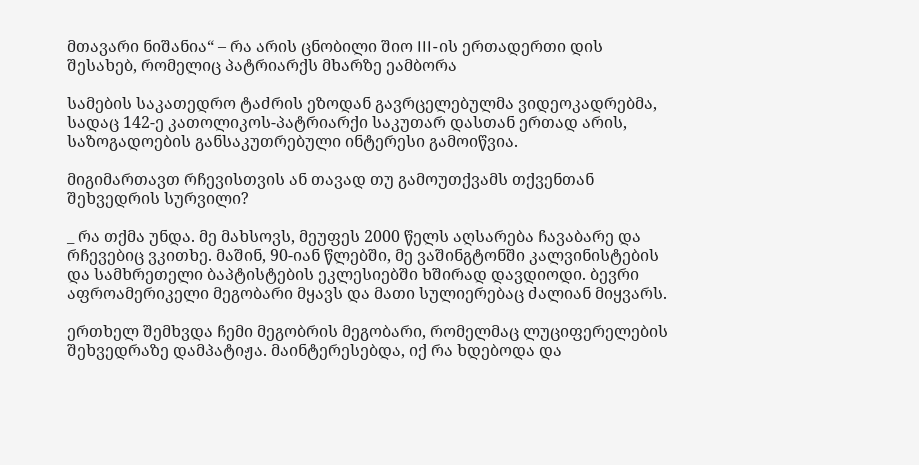მთავარი ნიშანია“ – რა არის ცნობილი შიო III-ის ერთადერთი დის შესახებ, რომელიც პატრიარქს მხარზე ეამბორა

სამების საკათედრო ტაძრის ეზოდან გავრცელებულმა ვიდეოკადრებმა, სადაც 142-ე კათოლიკოს-პატრიარქი საკუთარ დასთან ერთად არის, საზოგადოების განსაკუთრებული ინტერესი გამოიწვია.

მიგიმართავთ რჩევისთვის ან თავად თუ გამოუთქვამს თქვენთან შეხვედრის სურვილი?

_ რა თქმა უნდა. მე მახსოვს, მეუფეს 2000 წელს აღსარება ჩავაბარე და რჩევებიც ვკითხე. მაშინ, 90-იან წლებში, მე ვაშინგტონში კალვინისტების და სამხრეთელი ბაპტისტების ეკლესიებში ხშირად დავდიოდი. ბევრი აფროამერიკელი მეგობარი მყავს და მათი სულიერებაც ძალიან მიყვარს.

ერთხელ შემხვდა ჩემი მეგობრის მეგობარი, რომელმაც ლუციფერელების შეხვედრაზე დამპატიჟა. მაინტერესებდა, იქ რა ხდებოდა და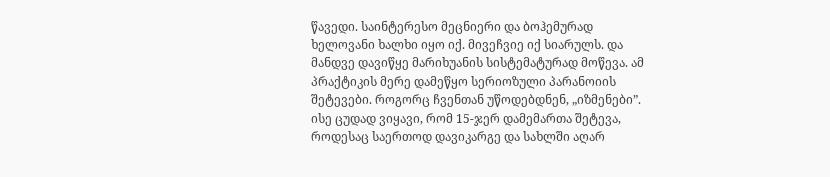წავედი. საინტერესო მეცნიერი და ბოჰემურად ხელოვანი ხალხი იყო იქ. მივეჩვიე იქ სიარულს. და მანდვე დავიწყე მარიხუანის სისტემატურად მოწევა. ამ პრაქტიკის მერე დამეწყო სერიოზული პარანოიის შეტევები. როგორც ჩვენთან უწოდებდნენ, „იზმენები”.  ისე ცუდად ვიყავი, რომ 15-ჯერ დამემართა შეტევა, როდესაც საერთოდ დავიკარგე და სახლში აღარ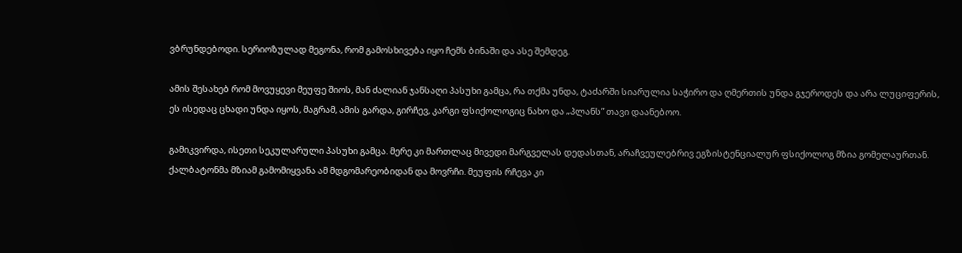ვბრუნდებოდი. სერიოზულად მეგონა, რომ გამოსხივება იყო ჩემს ბინაში და ასე შემდეგ.

ამის შესახებ რომ მოვუყევი მეუფე შიოს, მან ძალიან ჯანსაღი პასუხი გამცა, რა თქმა უნდა, ტაძარში სიარულია საჭირო და ღმერთის უნდა გჯეროდეს და არა ლუციფერის, ეს ისედაც ცხადი უნდა იყოს, მაგრამ, ამის გარდა, გირჩევ, კარგი ფსიქოლოგიც ნახო და „პლანს” თავი დაანებოო.

გამიკვირდა, ისეთი სეკულარული პასუხი გამცა. მერე კი მართლაც მივედი მარგველას დედასთან, არაჩვეულებრივ ეგზისტენციალურ ფსიქოლოგ მზია გომელაურთან. ქალბატონმა მზიამ გამომიყვანა ამ მდგომარეობიდან და მოვრჩი. მეუფის რჩევა კი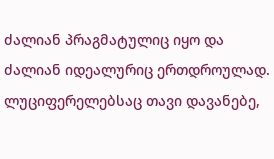ძალიან პრაგმატულიც იყო და ძალიან იდეალურიც ერთდროულად. ლუციფერელებსაც თავი დავანებე,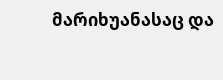მარიხუანასაც და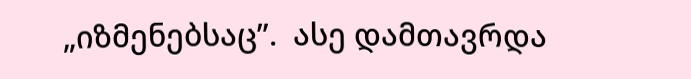„იზმენებსაც”.  ასე დამთავრდა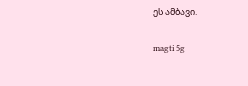ეს ამბავი.

magti 5g